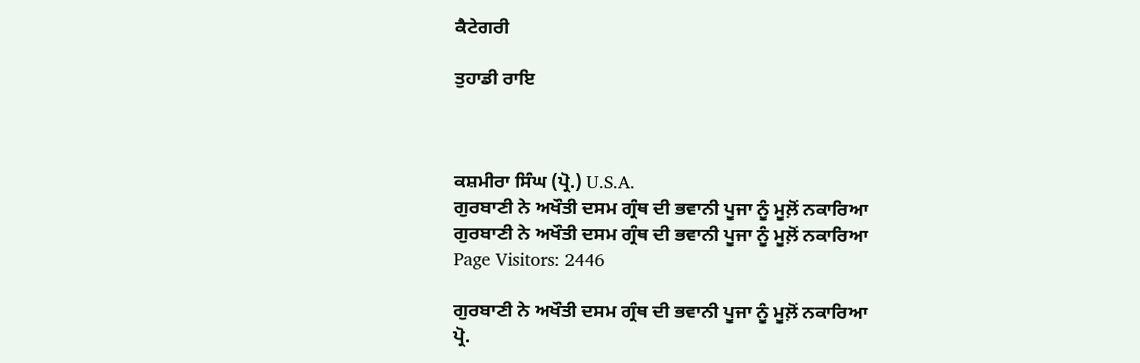ਕੈਟੇਗਰੀ

ਤੁਹਾਡੀ ਰਾਇ



ਕਸ਼ਮੀਰਾ ਸਿੰਘ (ਪ੍ਰੋ.) U.S.A.
ਗੁਰਬਾਣੀ ਨੇ ਅਖੌਤੀ ਦਸਮ ਗ੍ਰੰਥ ਦੀ ਭਵਾਨੀ ਪੂਜਾ ਨੂੰ ਮੂਲ਼ੋਂ ਨਕਾਰਿਆ
ਗੁਰਬਾਣੀ ਨੇ ਅਖੌਤੀ ਦਸਮ ਗ੍ਰੰਥ ਦੀ ਭਵਾਨੀ ਪੂਜਾ ਨੂੰ ਮੂਲ਼ੋਂ ਨਕਾਰਿਆ
Page Visitors: 2446

ਗੁਰਬਾਣੀ ਨੇ ਅਖੌਤੀ ਦਸਮ ਗ੍ਰੰਥ ਦੀ ਭਵਾਨੀ ਪੂਜਾ ਨੂੰ ਮੂਲ਼ੋਂ ਨਕਾਰਿਆ
ਪ੍ਰੋ.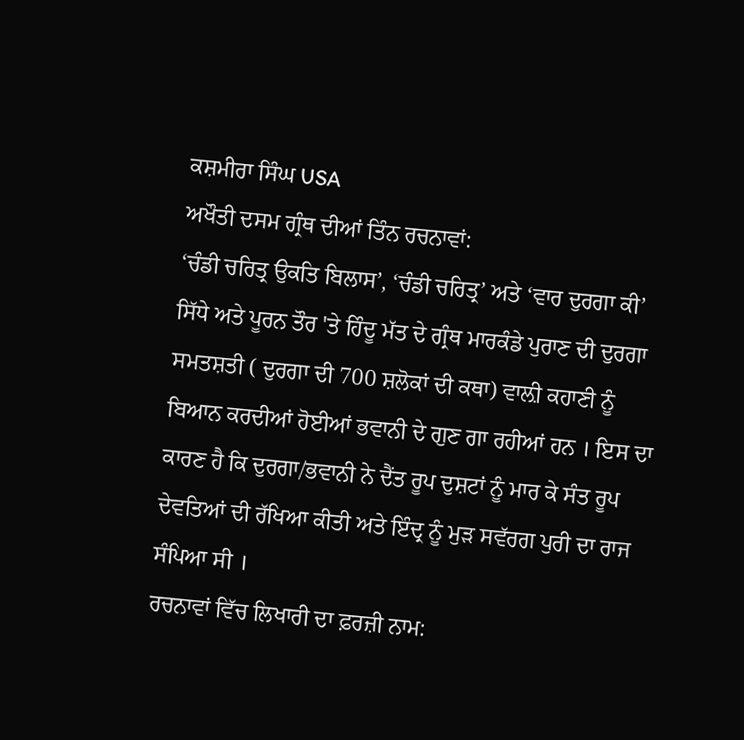ਕਸ਼ਮੀਰਾ ਸਿੰਘ USA
ਅਖੌਤੀ ਦਸਮ ਗ੍ਰੰਥ ਦੀਆਂ ਤਿੰਨ ਰਚਨਾਵਾਂ:
‘ਚੰਡੀ ਚਰਿਤ੍ਰ ਉਕਤਿ ਬਿਲਾਸ’, ‘ਚੰਡੀ ਚਰਿਤ੍ਰ’ ਅਤੇ ‘ਵਾਰ ਦੁਰਗਾ ਕੀ’ ਸਿੱਧੇ ਅਤੇ ਪੂਰਨ ਤੌਰ 'ਤੇ ਹਿੰਦੂ ਮੱਤ ਦੇ ਗ੍ਰੰਥ ਮਾਰਕੰਡੇ ਪੁਰਾਣ ਦੀ ਦੁਰਗਾ ਸਮਤਸ਼ਤੀ ( ਦੁਰਗਾ ਦੀ 700 ਸ਼ਲੋਕਾਂ ਦੀ ਕਥਾ) ਵਾਲ਼ੀ ਕਹਾਣੀ ਨੂੰ ਬਿਆਨ ਕਰਦੀਆਂ ਹੋਈਆਂ ਭਵਾਨੀ ਦੇ ਗੁਣ ਗਾ ਰਹੀਆਂ ਹਨ । ਇਸ ਦਾ ਕਾਰਣ ਹੈ ਕਿ ਦੁਰਗਾ/ਭਵਾਨੀ ਨੇ ਦੈਂਤ ਰੂਪ ਦੁਸ਼ਟਾਂ ਨੂੰ ਮਾਰ ਕੇ ਸੰਤ ਰੂਪ ਦੇਵਤਿਆਂ ਦੀ ਰੱਖਿਆ ਕੀਤੀ ਅਤੇ ਇੰਦ੍ਰ ਨੂੰ ਮੁੜ ਸਵੱਰਗ ਪੁਰੀ ਦਾ ਰਾਜ ਸੰਪਿਆ ਸੀ ।
ਰਚਨਾਵਾਂ ਵਿੱਚ ਲਿਖਾਰੀ ਦਾ ਫ਼ਰਜ਼ੀ ਨਾਮ: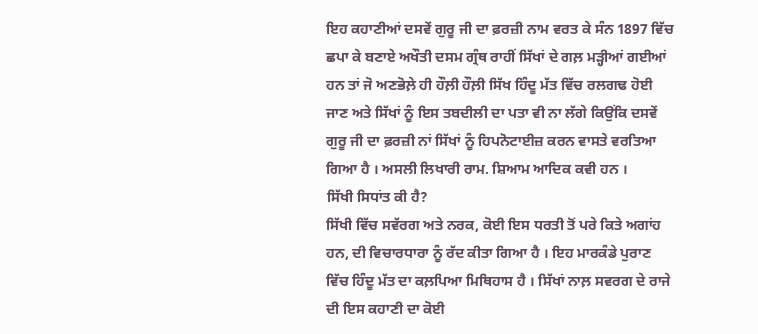ਇਹ ਕਹਾਣੀਆਂ ਦਸਵੇਂ ਗੁਰੂ ਜੀ ਦਾ ਫ਼ਰਜ਼ੀ ਨਾਮ ਵਰਤ ਕੇ ਸੰਨ 1897 ਵਿੱਚ ਛਪਾ ਕੇ ਬਣਾਏ ਅਖੌਤੀ ਦਸਮ ਗ੍ਰੰਥ ਰਾਹੀਂ ਸਿੱਖਾਂ ਦੇ ਗਲ਼ ਮੜ੍ਹੀਆਂ ਗਈਆਂ ਹਨ ਤਾਂ ਜੋ ਅਣਭੋਲ਼ੇ ਹੀ ਹੌਲ਼ੀ ਹੌਲ਼ੀ ਸਿੱਖ ਹਿੰਦੂ ਮੱਤ ਵਿੱਚ ਰਲਗਢ ਹੋਈ ਜਾਣ ਅਤੇ ਸਿੱਖਾਂ ਨੂੰ ਇਸ ਤਬਦੀਲੀ ਦਾ ਪਤਾ ਵੀ ਨਾ ਲੱਗੇ ਕਿਉਂਕਿ ਦਸਵੇਂ ਗੁਰੂ ਜੀ ਦਾ ਫ਼ਰਜ਼ੀ ਨਾਂ ਸਿੱਖਾਂ ਨੂੰ ਹਿਪਨੋਟਾਈਜ਼ ਕਰਨ ਵਾਸਤੇ ਵਰਤਿਆ ਗਿਆ ਹੈ । ਅਸਲੀ ਲਿਖਾਰੀ ਰਾਮ. ਸ਼ਿਆਮ ਆਦਿਕ ਕਵੀ ਹਨ ।
ਸਿੱਖੀ ਸਿਧਾਂਤ ਕੀ ਹੈ?
ਸਿੱਖੀ ਵਿੱਚ ਸਵੱਰਗ ਅਤੇ ਨਰਕ, ਕੋਈ ਇਸ ਧਰਤੀ ਤੋਂ ਪਰੇ ਕਿਤੇ ਅਗਾਂਹ ਹਨ, ਦੀ ਵਿਚਾਰਧਾਰਾ ਨੂੰ ਰੱਦ ਕੀਤਾ ਗਿਆ ਹੈ । ਇਹ ਮਾਰਕੰਡੇ ਪੁਰਾਣ ਵਿੱਚ ਹਿੰਦੂ ਮੱਤ ਦਾ ਕਲ਼ਪਿਆ ਮਿਥਿਹਾਸ ਹੈ । ਸਿੱਖਾਂ ਨਾਲ਼ ਸਵਰਗ ਦੇ ਰਾਜੇ ਦੀ ਇਸ ਕਹਾਣੀ ਦਾ ਕੋਈ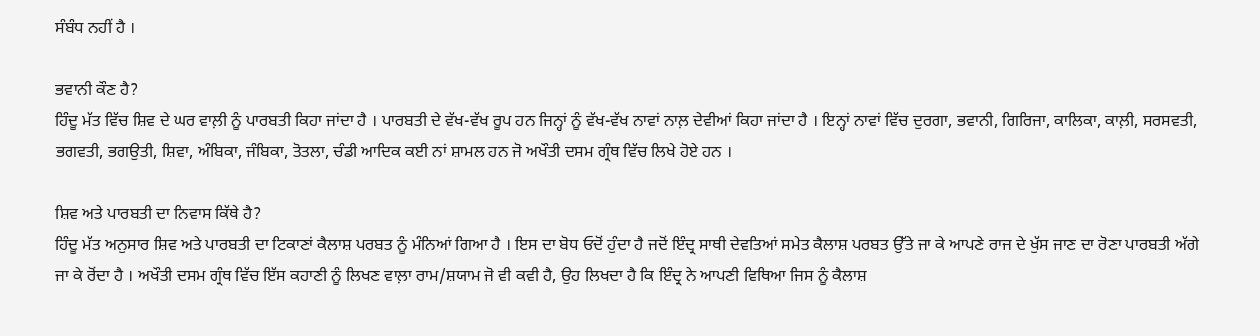ਸੰਬੰਧ ਨਹੀਂ ਹੈ ।

ਭਵਾਨੀ ਕੌਣ ਹੈ?
ਹਿੰਦੂ ਮੱਤ ਵਿੱਚ ਸ਼ਿਵ ਦੇ ਘਰ ਵਾਲ਼ੀ ਨੂੰ ਪਾਰਬਤੀ ਕਿਹਾ ਜਾਂਦਾ ਹੈ । ਪਾਰਬਤੀ ਦੇ ਵੱਖ-ਵੱਖ ਰੂਪ ਹਨ ਜਿਨ੍ਹਾਂ ਨੂੰ ਵੱਖ-ਵੱਖ ਨਾਵਾਂ ਨਾਲ਼ ਦੇਵੀਆਂ ਕਿਹਾ ਜਾਂਦਾ ਹੈ । ਇਨ੍ਹਾਂ ਨਾਵਾਂ ਵਿੱਚ ਦੁਰਗਾ, ਭਵਾਨੀ, ਗਿਰਿਜਾ, ਕਾਲਿਕਾ, ਕਾਲ਼ੀ, ਸਰਸਵਤੀ, ਭਗਵਤੀ, ਭਗਉਤੀ, ਸ਼ਿਵਾ, ਅੰਬਿਕਾ, ਜੰਬਿਕਾ, ਤੋਤਲਾ, ਚੰਡੀ ਆਦਿਕ ਕਈ ਨਾਂ ਸ਼ਾਮਲ ਹਨ ਜੋ ਅਖੌਤੀ ਦਸਮ ਗ੍ਰੰਥ ਵਿੱਚ ਲਿਖੇ ਹੋਏ ਹਨ ।

ਸ਼ਿਵ ਅਤੇ ਪਾਰਬਤੀ ਦਾ ਨਿਵਾਸ ਕਿੱਥੇ ਹੈ?
ਹਿੰਦੂ ਮੱਤ ਅਨੁਸਾਰ ਸ਼ਿਵ ਅਤੇ ਪਾਰਬਤੀ ਦਾ ਟਿਕਾਣਾਂ ਕੈਲਾਸ਼ ਪਰਬਤ ਨੂੰ ਮੰਨਿਆਂ ਗਿਆ ਹੈ । ਇਸ ਦਾ ਬੋਧ ਓਦੋਂ ਹੁੰਦਾ ਹੈ ਜਦੋਂ ਇੰਦ੍ਰ ਸਾਥੀ ਦੇਵਤਿਆਂ ਸਮੇਤ ਕੈਲਾਸ਼ ਪਰਬਤ ਉੱਤੇ ਜਾ ਕੇ ਆਪਣੇ ਰਾਜ ਦੇ ਖੁੱਸ ਜਾਣ ਦਾ ਰੋਣਾ ਪਾਰਬਤੀ ਅੱਗੇ ਜਾ ਕੇ ਰੋਂਦਾ ਹੈ । ਅਖੌਤੀ ਦਸਮ ਗ੍ਰੰਥ ਵਿੱਚ ਇੱਸ ਕਹਾਣੀ ਨੂੰ ਲਿਖਣ ਵਾਲ਼ਾ ਰਾਮ/ਸ਼ਯਾਮ ਜੋ ਵੀ ਕਵੀ ਹੈ, ਉਹ ਲਿਖਦਾ ਹੈ ਕਿ ਇੰਦ੍ਰ ਨੇ ਆਪਣੀ ਵਿਥਿਆ ਜਿਸ ਨੂੰ ਕੈਲਾਸ਼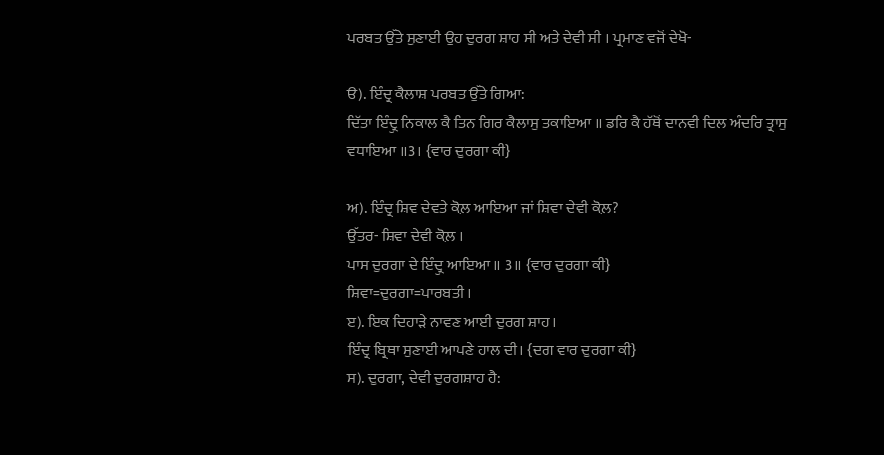ਪਰਬਤ ਉੱਤੇ ਸੁਣਾਈ ਉਹ ਦੁਰਗ ਸ਼ਾਹ ਸੀ ਅਤੇ ਦੇਵੀ ਸੀ । ਪ੍ਰਮਾਣ ਵਜੋਂ ਦੇਖੋ-

ੳ). ਇੰਦ੍ਰ ਕੈਲਾਸ਼ ਪਰਬਤ ਉੱਤੇ ਗਿਆ:
ਦਿੱਤਾ ਇੰਦ੍ਰੁ ਨਿਕਾਲ ਕੈ ਤਿਨ ਗਿਰ ਕੈਲਾਸੁ ਤਕਾਇਆ ॥ ਡਰਿ ਕੈ ਹੱਥੋਂ ਦਾਨਵੀ ਦਿਲ ਅੰਦਰਿ ਤ੍ਰਾਸੁ ਵਧਾਇਆ ॥3। {ਵਾਰ ਦੁਰਗਾ ਕੀ}

ਅ). ਇੰਦ੍ਰ ਸ਼ਿਵ ਦੇਵਤੇ ਕੋਲ਼ ਆਇਆ ਜਾਂ ਸ਼ਿਵਾ ਦੇਵੀ ਕੋਲ਼?
ਉੱਤਰ- ਸ਼ਿਵਾ ਦੇਵੀ ਕੋਲ਼ ।
ਪਾਸ ਦੁਰਗਾ ਦੇ ਇੰਦ੍ਰੁ ਆਇਆ ॥ 3॥ {ਵਾਰ ਦੁਰਗਾ ਕੀ}
ਸ਼ਿਵਾ=ਦੁਰਗਾ=ਪਾਰਬਤੀ ।
ੲ). ਇਕ ਦਿਹਾੜੇ ਨਾਵਣ ਆਈ ਦੁਰਗ ਸ਼ਾਹ।
ਇੰਦ੍ਰ ਬ੍ਰਿਥਾ ਸੁਣਾਈ ਆਪਣੇ ਹਾਲ ਦੀ। {ਦਗ ਵਾਰ ਦੁਰਗਾ ਕੀ}
ਸ). ਦੁਰਗਾ, ਦੇਵੀ ਦੁਰਗਸ਼ਾਹ ਹੈ: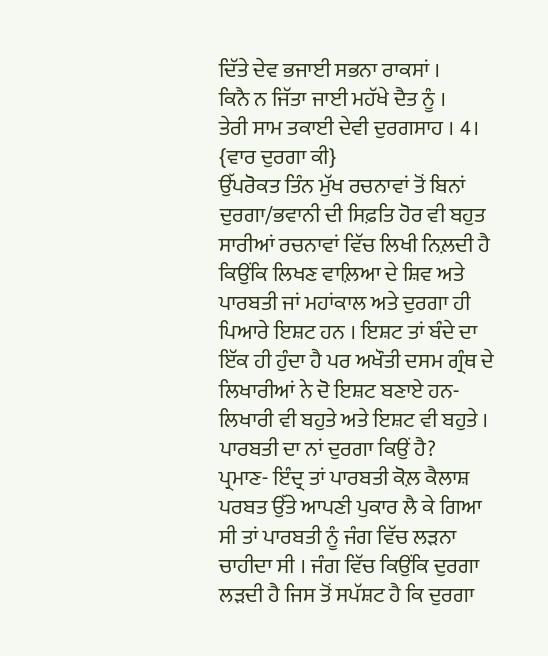ਦਿੱਤੇ ਦੇਵ ਭਜਾਈ ਸਭਨਾ ਰਾਕਸਾਂ ।
ਕਿਨੈ ਨ ਜਿੱਤਾ ਜਾਈ ਮਹੱਖੇ ਦੈਤ ਨੂੰ ।
ਤੇਰੀ ਸਾਮ ਤਕਾਈ ਦੇਵੀ ਦੁਰਗਸਾਹ । 4। {ਵਾਰ ਦੁਰਗਾ ਕੀ}
ਉੱਪਰੋਕਤ ਤਿੰਨ ਮੁੱਖ ਰਚਨਾਵਾਂ ਤੋਂ ਬਿਨਾਂ ਦੁਰਗਾ/ਭਵਾਨੀ ਦੀ ਸਿਫ਼ਤਿ ਹੋਰ ਵੀ ਬਹੁਤ ਸਾਰੀਆਂ ਰਚਨਾਵਾਂ ਵਿੱਚ ਲਿਖੀ ਨਿਲ਼ਦੀ ਹੈ ਕਿਉਂਕਿ ਲਿਖਣ ਵਾਲ਼ਿਆ ਦੇ ਸ਼ਿਵ ਅਤੇ ਪਾਰਬਤੀ ਜਾਂ ਮਹਾਂਕਾਲ ਅਤੇ ਦੁਰਗਾ ਹੀ ਪਿਆਰੇ ਇਸ਼ਟ ਹਨ । ਇਸ਼ਟ ਤਾਂ ਬੰਦੇ ਦਾ ਇੱਕ ਹੀ ਹੁੰਦਾ ਹੈ ਪਰ ਅਖੌਤੀ ਦਸਮ ਗ੍ਰੰਥ ਦੇ ਲਿਖਾਰੀਆਂ ਨੇ ਦੋ ਇਸ਼ਟ ਬਣਾਏ ਹਨ- ਲਿਖਾਰੀ ਵੀ ਬਹੁਤੇ ਅਤੇ ਇਸ਼ਟ ਵੀ ਬਹੁਤੇ ।
ਪਾਰਬਤੀ ਦਾ ਨਾਂ ਦੁਰਗਾ ਕਿਉਂ ਹੈ?
ਪ੍ਰਮਾਣ- ਇੰਦ੍ਰ ਤਾਂ ਪਾਰਬਤੀ ਕੋਲ਼ ਕੈਲਾਸ਼ ਪਰਬਤ ਉੱਤੇ ਆਪਣੀ ਪੁਕਾਰ ਲੈ ਕੇ ਗਿਆ ਸੀ ਤਾਂ ਪਾਰਬਤੀ ਨੂੰ ਜੰਗ ਵਿੱਚ ਲੜਨਾ ਚਾਹੀਦਾ ਸੀ । ਜੰਗ ਵਿੱਚ ਕਿਉਂਕਿ ਦੁਰਗਾ ਲੜਦੀ ਹੈ ਜਿਸ ਤੋਂ ਸਪੱਸ਼ਟ ਹੈ ਕਿ ਦੁਰਗਾ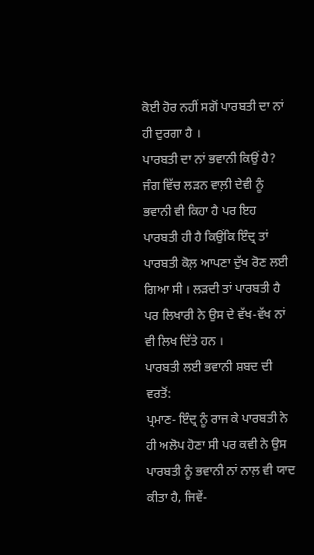ਕੋਈ ਹੋਰ ਨਹੀਂ ਸਗੋਂ ਪਾਰਬਤੀ ਦਾ ਨਾਂ ਹੀ ਦੁਰਗਾ ਹੈ ।
ਪਾਰਬਤੀ ਦਾ ਨਾਂ ਭਵਾਨੀ ਕਿਉਂ ਹੈ?
ਜੰਗ ਵਿੱਚ ਲੜਨ ਵਾਲ਼ੀ ਦੇਵੀ ਨੂੰ ਭਵਾਨੀ ਵੀ ਕਿਹਾ ਹੈ ਪਰ ਇਹ ਪਾਰਬਤੀ ਹੀ ਹੈ ਕਿਉਂਕਿ ਇੰਦ੍ਰ ਤਾਂ ਪਾਰਬਤੀ ਕੋਲ਼ ਆਪਣਾ ਦੁੱਖ ਰੋਣ ਲਈ ਗਿਆ ਸੀ । ਲੜਦੀ ਤਾਂ ਪਾਰਬਤੀ ਹੈ ਪਰ ਲਿਖਾਰੀ ਨੇ ਉਸ ਦੇ ਵੱਖ-ਵੱਖ ਨਾਂ ਵੀ ਲਿਖ ਦਿੱਤੇ ਹਨ ।
ਪਾਰਬਤੀ ਲਈ ਭਵਾਨੀ ਸ਼ਬਦ ਦੀ ਵਰਤੋਂ:
ਪ੍ਰਮਾਣ- ਇੰਦ੍ਰ ਨੂੰ ਰਾਜ ਕੇ ਪਾਰਬਤੀ ਨੇ ਹੀ ਅਲੋਪ ਹੋਣਾ ਸੀ ਪਰ ਕਵੀ ਨੇ ਉਸ ਪਾਰਬਤੀ ਨੂੰ ਭਵਾਨੀ ਨਾਂ ਨਾਲ਼ ਵੀ ਯਾਦ ਕੀਤਾ ਹੈ, ਜਿਵੇਂ-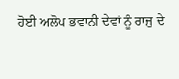ਹੋਈ ਅਲੋਪ ਭਵਾਨੀ ਦੇਵਾਂ ਨੂੰ ਰਾਜੁ ਦੇ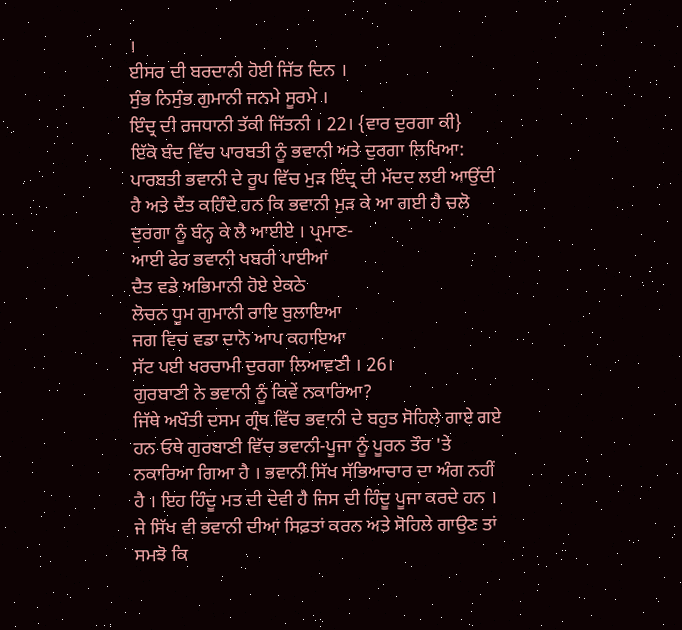।
ਈਸਰ ਦੀ ਬਰਦਾਨੀ ਹੋਈ ਜਿੱਤ ਦਿਨ ।
ਸੁੰਭ ਨਿਸੁੰਭ ਗੁਮਾਨੀ ਜਨਮੇ ਸੂਰਮੇ ।
ਇੰਦ੍ਰ ਦੀ ਰਜਧਾਨੀ ਤੱਕੀ ਜਿੱਤਨੀ । 22। {ਵਾਰ ਦੁਰਗਾ ਕੀ}
ਇੱਕੋ ਬੰਦ ਵਿੱਚ ਪਾਰਬਤੀ ਨੂੰ ਭਵਾਨੀ ਅਤੇ ਦੁਰਗਾ ਲਿਖਿਆ:
ਪਾਰਬਤੀ ਭਵਾਨੀ ਦੇ ਰੂਪ ਵਿੱਚ ਮੁੜ ਇੰਦ੍ਰ ਦੀ ਮੱਦਦ ਲਈ ਆਉਂਦੀ ਹੈ ਅਤੇ ਦੈਂਤ ਕਹਿੰਦੇ ਹਨ ਕਿ ਭਵਾਨੀ ਮੁੜ ਕੇ ਆ ਗਈ ਹੈ ਚਲੋ ਦੁਰਗਾ ਨੂੰ ਬੰਨ੍ਹ ਕੇ ਲੈ ਆਈਏ । ਪ੍ਰਮਾਣ-
ਆਈ ਫੇਰ ਭਵਾਨੀ ਖਬਰੀ ਪਾਈਆਂ
ਦੈਤ ਵਡੇ ਅਭਿਮਾਨੀ ਹੋਏ ਏਕਠੇ
ਲੋਚਨ ਧੂਮ ਗੁਮਾਨੀ ਰਾਇ ਬੁਲਾਇਆ
ਜਗ ਵਿਚ ਵਡਾ ਦਾਨੋ ਆਪ ਕਹਾਇਆ
ਸੱਟ ਪਈ ਖਰਚਾਮੀ ਦੁਰਗਾ ਲਿਆਵਣੀ । 26।
ਗੁਰਬਾਣੀ ਨੇ ਭਵਾਨੀ ਨੂੰ ਕਿਵੇਂ ਨਕਾਰਿਆ?
ਜਿੱਥੇ ਅਖੌਤੀ ਦਸਮ ਗ੍ਰੰਥ ਵਿੱਚ ਭਵਾਨੀ ਦੇ ਬਹੁਤ ਸੋਹਿਲੇ ਗਾਏ ਗਏ ਹਨ ਓਥੇ ਗੁਰਬਾਣੀ ਵਿੱਚ ਭਵਾਨੀ-ਪੂਜਾ ਨੂੰ ਪੂਰਨ ਤੌਰ 'ਤੇ ਨਕਾਰਿਆ ਗਿਆ ਹੈ । ਭਵਾਨੀ ਸਿੱਖ ਸੱਭਿਆਚਾਰ ਦਾ ਅੰਗ ਨਹੀਂ ਹੈ । ਇਹ ਹਿੰਦੂ ਮਤ ਦੀ ਦੇਵੀ ਹੈ ਜਿਸ ਦੀ ਹਿੰਦੂ ਪੂਜਾ ਕਰਦੇ ਹਨ । ਜੇ ਸਿੱਖ ਵੀ ਭਵਾਨੀ ਦੀਆਂ ਸਿਫ਼ਤਾਂ ਕਰਨ ਅਤੇ ਸੋਹਿਲੇ ਗਾਉਣ ਤਾਂ ਸਮਝੋ ਕਿ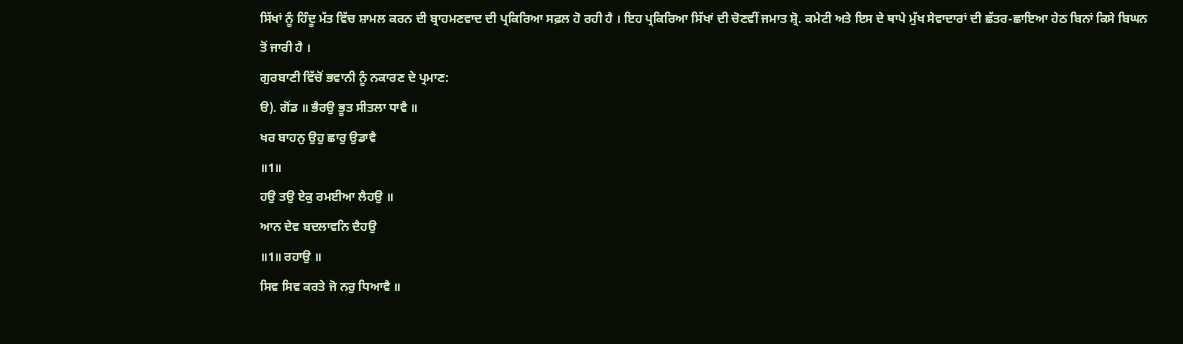ਸਿੱਖਾਂ ਨੂੰ ਹਿੰਦੂ ਮੱਤ ਵਿੱਚ ਸ਼ਾਮਲ ਕਰਨ ਦੀ ਬ੍ਰਾਹਮਣਵਾਦ ਦੀ ਪ੍ਰਕਿਰਿਆ ਸਫ਼ਲ ਹੋ ਰਹੀ ਹੈ । ਇਹ ਪ੍ਰਕਿਰਿਆ ਸਿੱਖਾਂ ਦੀ ਚੋਣਵੀਂ ਜਮਾਤ ਸ਼੍ਰੋ. ਕਮੇਟੀ ਅਤੇ ਇਸ ਦੇ ਥਾਪੇ ਮੁੱਖ ਸੇਵਾਦਾਰਾਂ ਦੀ ਛੱਤਰ-ਛਾਇਆ ਹੇਠ ਬਿਨਾਂ ਕਿਸੇ ਬਿਘਨ ਤੋਂ ਜਾਰੀ ਹੈ ।
ਗੁਰਬਾਣੀ ਵਿੱਚੋਂ ਭਵਾਨੀ ਨੂੰ ਨਕਾਰਣ ਦੇ ਪ੍ਰਮਾਣ:
ੳ). ਗੋਂਡ ॥ ਭੈਰਉ ਭੂਤ ਸੀਤਲਾ ਧਾਵੈ ॥
ਖਰ ਬਾਹਨੁ ਉਹੁ ਛਾਰੁ ਉਡਾਵੈ
॥1॥
ਹਉ ਤਉ ਏਕੁ ਰਮਈਆ ਲੈਹਉ ॥
ਆਨ ਦੇਵ ਬਦਲਾਵਨਿ ਦੈਹਉ
॥1॥ ਰਹਾਉ ॥
ਸਿਵ ਸਿਵ ਕਰਤੇ ਜੋ ਨਰੁ ਧਿਆਵੈ ॥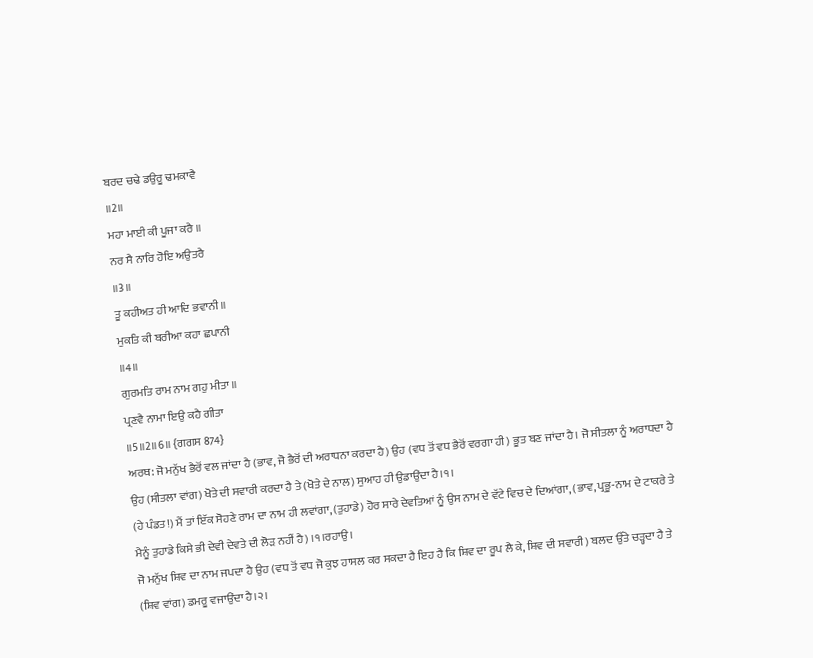ਬਰਦ ਚਢੇ ਡਉਰੂ ਢਮਕਾਵੈ
॥2॥
ਮਹਾ ਮਾਈ ਕੀ ਪੂਜਾ ਕਰੈ ॥
ਨਰ ਸੈ ਨਾਰਿ ਹੋਇ ਅਉਤਰੈ
॥3॥
ਤੂ ਕਹੀਅਤ ਹੀ ਆਦਿ ਭਵਾਨੀ ॥
ਮੁਕਤਿ ਕੀ ਬਰੀਆ ਕਹਾ ਛਪਾਨੀ
॥4॥
ਗੁਰਮਤਿ ਰਾਮ ਨਾਮ ਗਹੁ ਮੀਤਾ ॥
ਪ੍ਰਣਵੈ ਨਾਮਾ ਇਉ ਕਹੈ ਗੀਤਾ
॥5॥2॥6॥ {ਗਗਸ 874}
ਅਰਥ: ਜੋ ਮਨੁੱਖ ਭੈਰੋਂ ਵਲ ਜਾਂਦਾ ਹੈ (ਭਾਵ, ਜੋ ਭੈਰੋਂ ਦੀ ਅਰਾਧਨਾ ਕਰਦਾ ਹੈ) ਉਹ (ਵਧ ਤੋਂ ਵਧ ਭੈਰੋਂ ਵਰਗਾ ਹੀ) ਭੂਤ ਬਣ ਜਾਂਦਾ ਹੈ। ਜੋ ਸੀਤਲਾ ਨੂੰ ਅਰਾਧਦਾ ਹੈ ਉਹ (ਸੀਤਲਾ ਵਾਂਗ) ਖੋਤੇ ਦੀ ਸਵਾਰੀ ਕਰਦਾ ਹੈ ਤੇ (ਖੋਤੇ ਦੇ ਨਾਲ) ਸੁਆਹ ਹੀ ਉਡਾਉਂਦਾ ਹੈ।੧।
(ਹੇ ਪੰਡਤ!) ਮੈਂ ਤਾਂ ਇੱਕ ਸੋਹਣੇ ਰਾਮ ਦਾ ਨਾਮ ਹੀ ਲਵਾਂਗਾ, (ਤੁਹਾਡੇ) ਹੋਰ ਸਾਰੇ ਦੇਵਤਿਆਂ ਨੂੰ ਉਸ ਨਾਮ ਦੇ ਵੱਟੇ ਵਿਚ ਦੇ ਦਿਆਂਗਾ, (ਭਾਵ, ਪ੍ਰਭੂ-ਨਾਮ ਦੇ ਟਾਕਰੇ ਤੇ ਮੈਨੂੰ ਤੁਹਾਡੇ ਕਿਸੇ ਭੀ ਦੇਵੀ ਦੇਵਤੇ ਦੀ ਲੋੜ ਨਹੀਂ ਹੈ) ।੧।ਰਹਾਉ।
ਜੋ ਮਨੁੱਖ ਸ਼ਿਵ ਦਾ ਨਾਮ ਜਪਦਾ ਹੈ ਉਹ (ਵਧ ਤੋਂ ਵਧ ਜੋ ਕੁਝ ਹਾਸਲ ਕਰ ਸਕਦਾ ਹੈ ਇਹ ਹੈ ਕਿ ਸ਼ਿਵ ਦਾ ਰੂਪ ਲੈ ਕੇ, ਸ਼ਿਵ ਦੀ ਸਵਾਰੀ) ਬਲਦ ਉੱਤੇ ਚੜ੍ਹਦਾ ਹੈ ਤੇ (ਸ਼ਿਵ ਵਾਂਗ) ਡਮਰੂ ਵਜਾਉਂਦਾ ਹੈ।੨।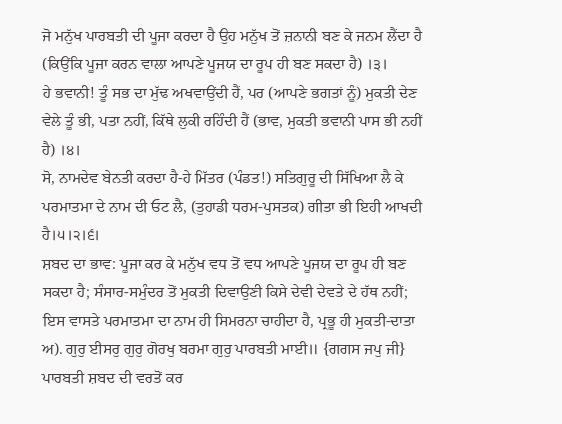ਜੋ ਮਨੁੱਖ ਪਾਰਬਤੀ ਦੀ ਪੂਜਾ ਕਰਦਾ ਹੈ ਉਹ ਮਨੁੱਖ ਤੋਂ ਜ਼ਨਾਨੀ ਬਣ ਕੇ ਜਨਮ ਲੈਂਦਾ ਹੈ (ਕਿਉਂਕਿ ਪੂਜਾ ਕਰਨ ਵਾਲਾ ਆਪਣੇ ਪੂਜਯ ਦਾ ਰੂਪ ਹੀ ਬਣ ਸਕਦਾ ਹੈ) ।੩।
ਹੇ ਭਵਾਨੀ! ਤੂੰ ਸਭ ਦਾ ਮੁੱਢ ਅਖਵਾਉਂਦੀ ਹੈਂ, ਪਰ (ਆਪਣੇ ਭਗਤਾਂ ਨੂੰ) ਮੁਕਤੀ ਦੇਣ ਵੇਲੇ ਤੂੰ ਭੀ, ਪਤਾ ਨਹੀਂ, ਕਿੱਥੇ ਲੁਕੀ ਰਹਿੰਦੀ ਹੈਂ (ਭਾਵ, ਮੁਕਤੀ ਭਵਾਨੀ ਪਾਸ ਭੀ ਨਹੀਂ ਹੈ) ।੪।
ਸੋ, ਨਾਮਦੇਵ ਬੇਨਤੀ ਕਰਦਾ ਹੈ-ਹੇ ਮਿੱਤਰ (ਪੰਡਤ!) ਸਤਿਗੁਰੂ ਦੀ ਸਿੱਖਿਆ ਲੈ ਕੇ ਪਰਮਾਤਮਾ ਦੇ ਨਾਮ ਦੀ ਓਟ ਲੈ, (ਤੁਹਾਡੀ ਧਰਮ-ਪੁਸਤਕ) ਗੀਤਾ ਭੀ ਇਹੀ ਆਖਦੀ ਹੈ।੫।੨।੬।
ਸ਼ਬਦ ਦਾ ਭਾਵ: ਪੂਜਾ ਕਰ ਕੇ ਮਨੁੱਖ ਵਧ ਤੋਂ ਵਧ ਆਪਣੇ ਪੂਜਯ ਦਾ ਰੂਪ ਹੀ ਬਣ ਸਕਦਾ ਹੈ; ਸੰਸਾਰ-ਸਮੁੰਦਰ ਤੋਂ ਮੁਕਤੀ ਦਿਵਾਉਣੀ ਕਿਸੇ ਦੇਵੀ ਦੇਵਤੇ ਦੇ ਹੱਥ ਨਹੀਂ; ਇਸ ਵਾਸਤੇ ਪਰਮਾਤਮਾ ਦਾ ਨਾਮ ਹੀ ਸਿਮਰਨਾ ਚਾਹੀਦਾ ਹੈ, ਪ੍ਰਭੂ ਹੀ ਮੁਕਤੀ-ਦਾਤਾ
ਅ). ਗੁਰੁ ਈਸਰੁ ਗੁਰੁ ਗੋਰਖੁ ਬਰਮਾ ਗੁਰੁ ਪਾਰਬਤੀ ਮਾਈ॥ {ਗਗਸ ਜਪੁ ਜੀ}
ਪਾਰਬਤੀ ਸ਼ਬਦ ਦੀ ਵਰਤੋਂ ਕਰ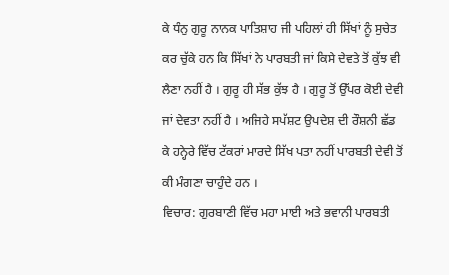ਕੇ ਧੰਨੁ ਗੁਰੂ ਨਾਨਕ ਪਾਤਿਸ਼ਾਹ ਜੀ ਪਹਿਲਾਂ ਹੀ ਸਿੱਖਾਂ ਨੂੰ ਸੁਚੇਤ ਕਰ ਚੁੱਕੇ ਹਨ ਕਿ ਸਿੱਖਾਂ ਨੇ ਪਾਰਬਤੀ ਜਾਂ ਕਿਸੇ ਦੇਵਤੇ ਤੋਂ ਕੁੱਝ ਵੀ ਲੈਣਾ ਨਹੀਂ ਹੈ । ਗੁਰੂ ਹੀ ਸੱਭ ਕੁੱਝ ਹੈ । ਗੁਰੂ ਤੋਂ ਉੱਪਰ ਕੋਈ ਦੇਵੀ ਜਾਂ ਦੇਵਤਾ ਨਹੀਂ ਹੈ । ਅਜਿਹੇ ਸਪੱਸ਼ਟ ਉਪਦੇਸ਼ ਦੀ ਰੌਸ਼ਨੀ ਛੱਡ ਕੇ ਹਨ੍ਹੇਰੇ ਵਿੱਚ ਟੱਕਰਾਂ ਮਾਰਦੇ ਸਿੱਖ ਪਤਾ ਨਹੀਂ ਪਾਰਬਤੀ ਦੇਵੀ ਤੋਂ ਕੀ ਮੰਗਣਾ ਚਾਹੁੰਦੇ ਹਨ ।
ਵਿਚਾਰ: ਗੁਰਬਾਣੀ ਵਿੱਚ ਮਹਾ ਮਾਈ ਅਤੇ ਭਵਾਨੀ ਪਾਰਬਤੀ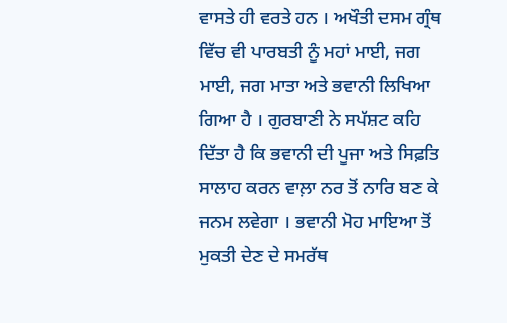ਵਾਸਤੇ ਹੀ ਵਰਤੇ ਹਨ । ਅਖੌਤੀ ਦਸਮ ਗ੍ਰੰਥ ਵਿੱਚ ਵੀ ਪਾਰਬਤੀ ਨੂੰ ਮਹਾਂ ਮਾਈ, ਜਗ ਮਾਈ, ਜਗ ਮਾਤਾ ਅਤੇ ਭਵਾਨੀ ਲਿਖਿਆ ਗਿਆ ਹੈ । ਗੁਰਬਾਣੀ ਨੇ ਸਪੱਸ਼ਟ ਕਹਿ ਦਿੱਤਾ ਹੈ ਕਿ ਭਵਾਨੀ ਦੀ ਪੂਜਾ ਅਤੇ ਸਿਫ਼ਤਿ ਸਾਲਾਹ ਕਰਨ ਵਾਲ਼ਾ ਨਰ ਤੋਂ ਨਾਰਿ ਬਣ ਕੇ ਜਨਮ ਲਵੇਗਾ । ਭਵਾਨੀ ਮੋਹ ਮਾਇਆ ਤੋਂ ਮੁਕਤੀ ਦੇਣ ਦੇ ਸਮਰੱਥ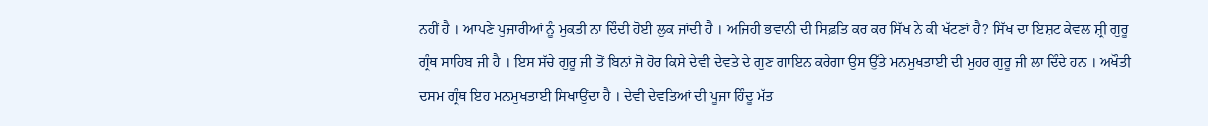ਨਹੀਂ ਹੈ । ਆਪਣੇ ਪੁਜਾਰੀਆਂ ਨੂੰ ਮੁਕਤੀ ਨਾ ਦਿੰਦੀ ਹੋਈ ਲੁਕ ਜਾਂਦੀ ਹੈ । ਅਜਿਹੀ ਭਵਾਨੀ ਦੀ ਸਿਫ਼ਤਿ ਕਰ ਕਰ ਸਿੱਖ ਨੇ ਕੀ ਖੱਟਣਾਂ ਹੈ? ਸਿੱਖ ਦਾ ਇਸ਼ਟ ਕੇਵਲ ਸ਼੍ਰੀ ਗੁਰੂ ਗ੍ਰੰਥ ਸਾਹਿਬ ਜੀ ਹੈ । ਇਸ ਸੱਚੇ ਗੁਰੂ ਜੀ ਤੋਂ ਬਿਨਾਂ ਜੋ ਹੋਰ ਕਿਸੇ ਦੇਵੀ ਦੇਵਤੇ ਦੇ ਗੁਣ ਗਾਇਨ ਕਰੇਗਾ ਉਸ ਉੱਤੇ ਮਨਮੁਖਤਾਈ ਦੀ ਮੁਹਰ ਗੁਰੂ ਜੀ ਲਾ ਦਿੰਦੇ ਹਨ । ਅਖੌਤੀ ਦਸਮ ਗ੍ਰੰਥ ਇਹ ਮਨਮੁਖਤਾਈ ਸਿਖਾਉਂਦਾ ਹੈ । ਦੇਵੀ ਦੇਵਤਿਆਂ ਦੀ ਪੂਜਾ ਹਿੰਦੂ ਮੱਤ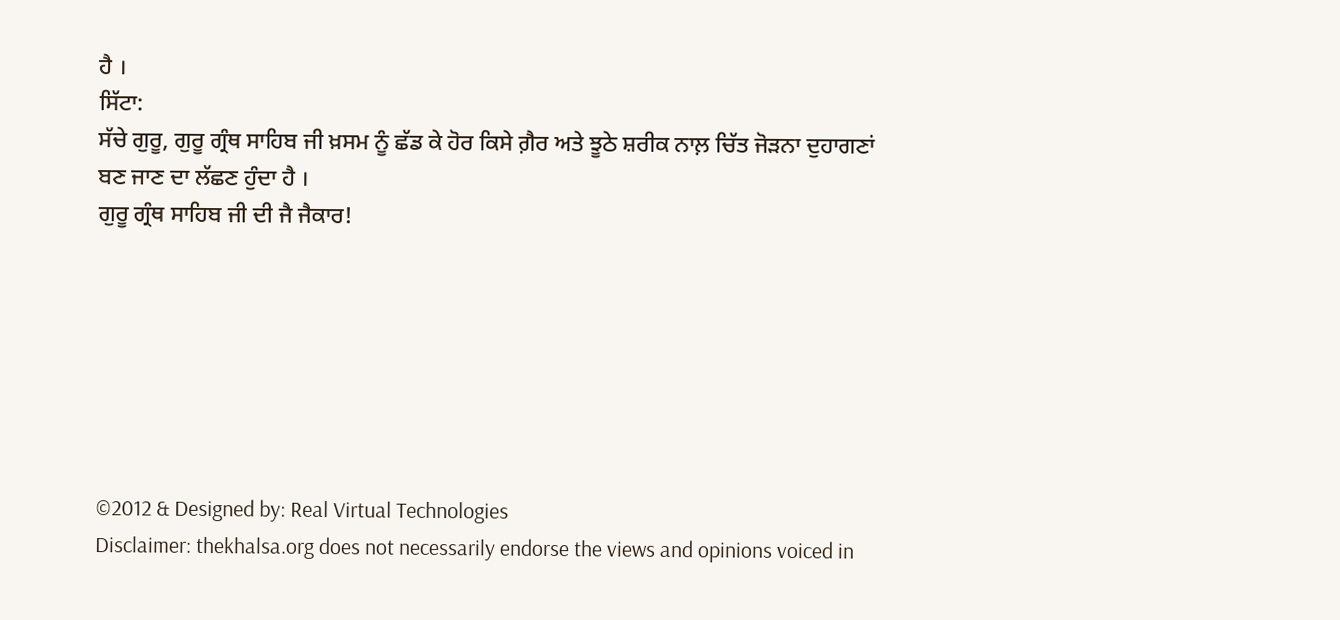ਹੈ ।
ਸਿੱਟਾ:
ਸੱਚੇ ਗੁਰੂ, ਗੁਰੂ ਗ੍ਰੰਥ ਸਾਹਿਬ ਜੀ ਖ਼ਸਮ ਨੂੰ ਛੱਡ ਕੇ ਹੋਰ ਕਿਸੇ ਗ਼ੈਰ ਅਤੇ ਝੂਠੇ ਸ਼ਰੀਕ ਨਾਲ਼ ਚਿੱਤ ਜੋੜਨਾ ਦੁਹਾਗਣਾਂ ਬਣ ਜਾਣ ਦਾ ਲੱਛਣ ਹੁੰਦਾ ਹੈ ।
ਗੁਰੂ ਗ੍ਰੰਥ ਸਾਹਿਬ ਜੀ ਦੀ ਜੈ ਜੈਕਾਰ!







©2012 & Designed by: Real Virtual Technologies
Disclaimer: thekhalsa.org does not necessarily endorse the views and opinions voiced in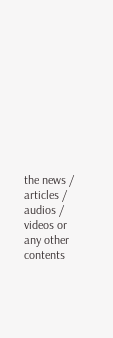the news / articles / audios / videos or any other contents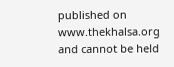published on www.thekhalsa.org and cannot be held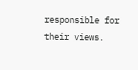responsible for their views.